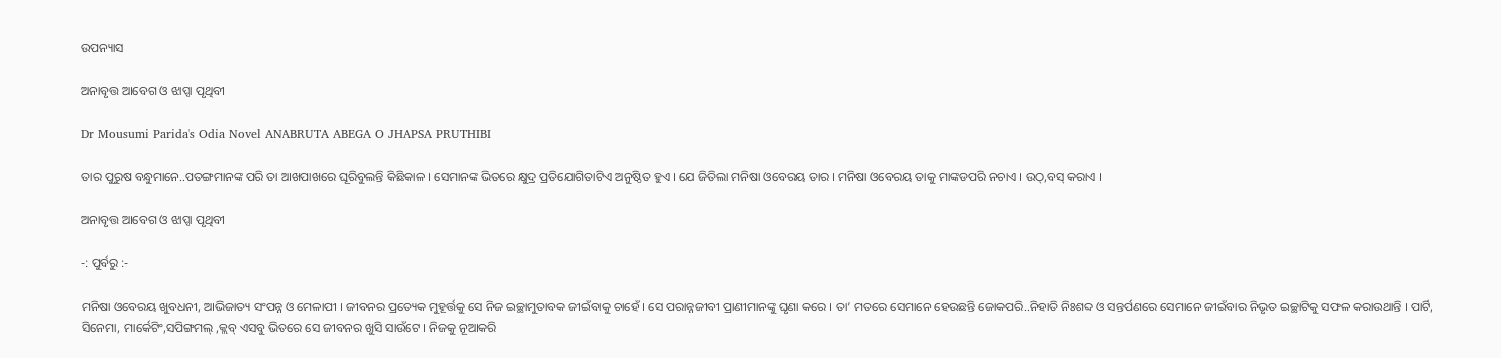ଉପନ୍ୟାସ

ଅନାବୃତ୍ତ ଆବେଗ ଓ ଝାପ୍ସା ପୃଥିବୀ

Dr Mousumi Parida's Odia Novel ANABRUTA ABEGA O JHAPSA PRUTHIBI

ତାର ପୁରୁଷ ବନ୍ଧୁମାନେ..ପତଙ୍ଗମାନଙ୍କ ପରି ତା ଆଖପାଖରେ ଘୂରିବୁଲନ୍ତି କିଛିକାଳ । ସେମାନଙ୍କ ଭିତରେ କ୍ଷୁଦ୍ର ପ୍ରତିଯୋଗିତାଟିଏ ଅନୁଷ୍ଠିତ ହୁଏ । ଯେ ଜିତିଲା ମନିଷା ଓବେରୟ ତାର । ମନିଷା ଓବେରୟ ତାକୁ ମାଙ୍କଡପରି ନଚାଏ । ଉଠ୍,ବସ୍ କରାଏ ।

ଅନାବୃତ୍ତ ଆବେଗ ଓ ଝାପ୍ସା ପୃଥିବୀ

-: ପୁର୍ବରୁ :-

ମନିଷା ଓବେରୟ ଖୁବଧନୀ, ଆଭିଜାତ୍ୟ ସଂପନ୍ନ ଓ ମେଳାପୀ । ଜୀବନର ପ୍ରତ୍ୟେକ ମୁହୂର୍ତ୍ତକୁ ସେ ନିଜ ଇଚ୍ଛାମୁତାବକ ଜୀଇଁବାକୁ ଚାହେଁ । ସେ ପରାନ୍ନଜୀବୀ ପ୍ରାଣୀମାନଙ୍କୁ ଘୃଣା କରେ । ତା’ ମତରେ ସେମାନେ ହେଉଛନ୍ତି ଜୋକପରି..ନିହାତି ନିଃଶବ୍ଦ ଓ ସନ୍ତର୍ପଣରେ ସେମାନେ ଜୀଇଁବାର ନିଭୃତ ଇଚ୍ଛାଟିକୁ ସଫଳ କରାଉଥାନ୍ତି । ପାର୍ଟି, ସିନେମା, ମାର୍କେଟିଂ,ସପିଙ୍ଗମଲ୍ ,କ୍ଲବ୍ ଏସବୁ ଭିତରେ ସେ ଜୀବନର ଖୁସି ସାଉଁଟେ । ନିଜକୁ ନୂଆକରି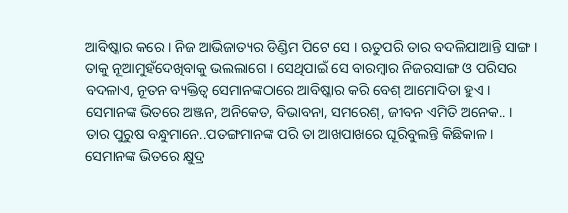ଆବିଷ୍କାର କରେ । ନିଜ ଆଭିଜାତ୍ୟର ଡିଣ୍ଡିମ ପିଟେ ସେ । ଋତୁପରି ତାର ବଦଳିଯାଆନ୍ତି ସାଙ୍ଗ । ତାକୁ ନୂଆମୁହଁଦେଖିବାକୁ ଭଲଲାଗେ । ସେଥିପାଇଁ ସେ ବାରମ୍ବାର ନିଜରସାଙ୍ଗ ଓ ପରିସର ବଦଳାଏ, ନୂତନ ବ୍ୟକ୍ତିତ୍ୱ ସେମାନଙ୍କଠାରେ ଆବିଷ୍କାର କରି ବେଶ୍ ଆମୋଦିତା ହୁଏ । ସେମାନଙ୍କ ଭିତରେ ଅଞ୍ଜନ, ଅନିକେତ, ବିଭାବନା, ସମରେଶ୍, ଜୀବନ ଏମିତି ଅନେକ.. । ତାର ପୁରୁଷ ବନ୍ଧୁମାନେ..ପତଙ୍ଗମାନଙ୍କ ପରି ତା ଆଖପାଖରେ ଘୂରିବୁଲନ୍ତି କିଛିକାଳ । ସେମାନଙ୍କ ଭିତରେ କ୍ଷୁଦ୍ର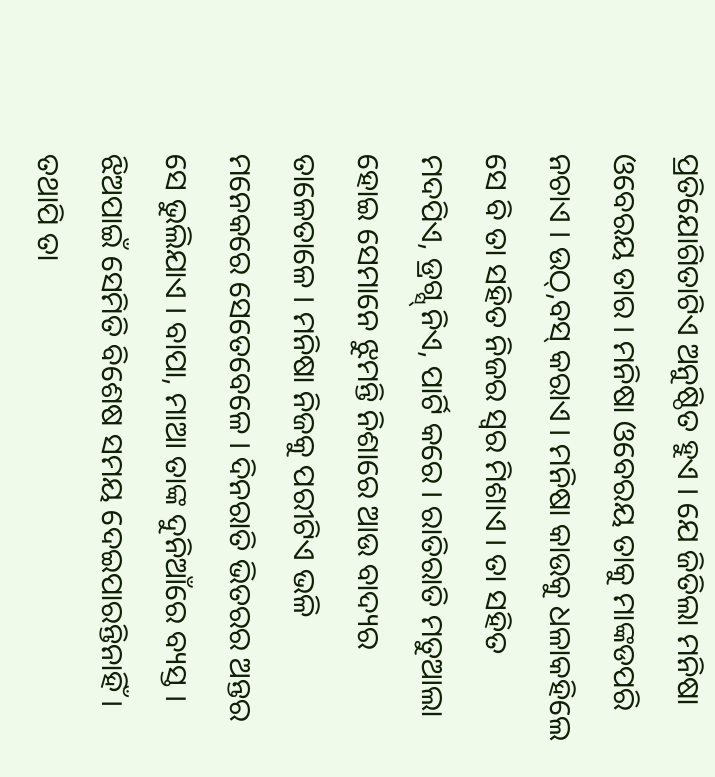ପ୍ରତିଯୋଗିତାଟିଏ ଅନୁଷ୍ଠିତ ହୁଏ । ଯେ ଜିତିଲା ମନିଷା ଓବେରୟ ତାର । ମନିଷା ଓବେରୟ ତାକୁ ମାଙ୍କଡପରି ନଚାଏ । ଉଠ୍,ବସ୍ କରାଏ । ମନିଷା କାଉକୁ ଧଳାକହିଲେ ସେ ବି ତା ସହିତ ନିଜର ସ୍ୱର ମିଶାଏ । ତା ସହିତ ମଦପିଏ, ଡ୍ରଗ୍ସ୍ ନିଏ, ପାର୍ଟି କରେ । ରାତିରାତି ମତୁଆଲା ହୋଇ ସେମାନେ ଝୁମନ୍ତି ନିଶାରେ ଆଉ ବାଦ୍ୟର ତାଳେତାଳେ । ମନିଷା ନିଜକୁ ପରୀଟିଏ ଭଳି ମନେକରେ ସେତେବେଳେ । ଦିନରାତି ଭିତରର ଅନ୍ତର ସେ ଭୁଲିଯାଏ । ବାପା, ମାଆ ତାଙ୍କ ଦୁନିଆଁରେ ବ୍ୟସ୍ତ । ଝିଅପାଇଁ ସେମିତି ବିଶେଷ ସମୟ ଦେଇପାରନ୍ତିନାହିଁ । ତଥାପି ତା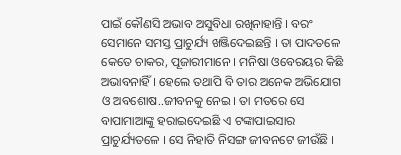ପାଇଁ କୌଣସି ଅଭାବ ଅସୁବିଧା ରଖିନାହାନ୍ତି । ବରଂ ସେମାନେ ସମସ୍ତ ପ୍ରାଚୁର୍ଯ୍ୟ ଖଞ୍ଜିଦେଇଛନ୍ତି । ତା ପାଦତଳେ କେତେ ଚାକର, ପୂଜାରୀମାନେ । ମନିଷା ଓବେରୟର କିଛି ଅଭାବନାହିଁ । ହେଲେ ତଥାପି ବି ତାର ଅନେକ ଅଭିଯୋଗ ଓ ଅବଶୋଷ..ଜୀବନକୁ ନେଇ । ତା ମତରେ ସେ ବାପାମାଆଙ୍କୁ ହରାଇଦେଇଛି ଏ ଟଙ୍କାପାଇସାର ପ୍ରାଚୁର୍ଯ୍ୟତଳେ । ସେ ନିହାତି ନିସଙ୍ଗ ଜୀବନଟେ ଜୀଉଁଛି ।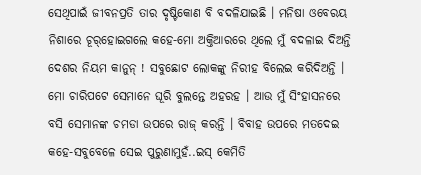ସେଥିପାଇଁ ଜୀବନପ୍ରତି ତାର ଦୃଷ୍ଟିକୋଣ ବି ବଦଳିଯାଇଛି । ମନିଷା ଓବେରୟ ନିଶାରେ ଚୂର୍‌ହୋଇଗଲେ କହେ-ମୋ ଅକ୍ତିଆରରେ ଥିଲେ ମୁଁ ବଦଳାଇ ଦିଅନ୍ତି ଦେଶର ନିୟମ କାନୁନ୍ ! ସବୁଛୋଟ ଲୋକଙ୍କୁ ନିରୀହ ବିଲେଇ କରିଦିଅନ୍ତି । ମୋ ଚାରିପଟେ ସେମାନେ ଘୂରି ବୁଲନ୍ତେ ଅହରହ । ଆଉ ମୁଁ ସିଂହାସନରେ ବସି ସେମାନଙ୍କ ଚମଡା ଉପରେ ରାଜ୍ କରନ୍ତି । ବିବାହ ଉପରେ ମତଦେଇ କହେ-ସବୁବେଳେ ସେଇ ପୁରୁଣାମୁହଁ..ଇସ୍ କେମିତି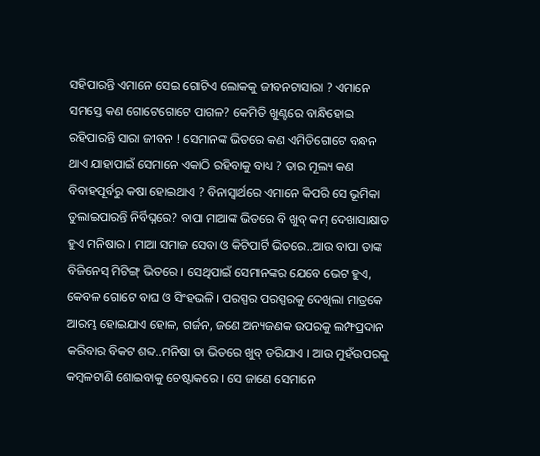ସହିପାରନ୍ତି ଏମାନେ ସେଇ ଗୋଟିଏ ଲୋକକୁ ଜୀବନଟାସାରା ? ଏମାନେ ସମସ୍ତେ କଣ ଗୋଟେଗୋଟେ ପାଗଳ? କେମିତି ଖୁଣ୍ଟରେ ବାନ୍ଧିହୋଇ ରହିପାରନ୍ତି ସାରା ଜୀବନ ! ସେମାନଙ୍କ ଭିତରେ କଣ ଏମିତିଗୋଟେ ବନ୍ଧନ ଥାଏ ଯାହାପାଇଁ ସେମାନେ ଏକାଠି ରହିବାକୁ ବାଧ୍ୟ ? ତାର ମୂଲ୍ୟ କଣ ବିବାହପୂର୍ବରୁ କଷା ହୋଇଥାଏ ? ବିନାସ୍ୱାର୍ଥରେ ଏମାନେ କିପରି ସେ ଭୂମିକା ତୁଲାଇପାରନ୍ତି ନିର୍ବିଘ୍ନରେ? ବାପା ମାଆଙ୍କ ଭିତରେ ବି ଖୁବ୍ କମ୍ ଦେଖାସାକ୍ଷାତ ହୁଏ ମନିଷାର । ମାଆ ସମାଜ ସେବା ଓ କିଟିପାର୍ଟି ଭିତରେ..ଆଉ ବାପା ତାଙ୍କ ବିଜିନେସ୍ ମିଟିଙ୍ଗ୍ ଭିତରେ । ସେଥିପାଇଁ ସେମାନଙ୍କର ଯେବେ ଭେଟ ହୁଏ, କେବଳ ଗୋଟେ ବାଘ ଓ ସିଂହଭଳି । ପରସ୍ପର ପରସ୍ପରକୁ ଦେଖିଲା ମାତ୍ରକେ ଆରମ୍ଭ ହୋଇଯାଏ ହୋଳ, ଗର୍ଜନ, ଜଣେ ଅନ୍ୟଜଣକ ଉପରକୁ ଲମ୍ଫପ୍ରଦାନ କରିବାର ବିକଟ ଶବ୍ଦ..ମନିଷା ତା ଭିତରେ ଖୁବ୍ ଡରିଯାଏ । ଆଉ ମୁହଁଉପରକୁ କମ୍ବଳଟାଣି ଶୋଇବାକୁ ଚେଷ୍ଟାକରେ । ସେ ଜାଣେ ସେମାନେ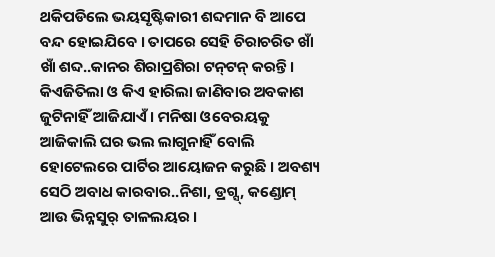ଥକିପଡିଲେ ଭୟସୃଷ୍ଟିକାରୀ ଶବ୍ଦମାନ ବି ଆପେ ବନ୍ଦ ହୋଇଯିବେ । ତାପରେ ସେହି ଚିରାଚରିତ ଖାଁ ଖାଁ ଶବ୍ଦ..କାନର ଶିରାପ୍ରଶିରା ଟନ୍‌ଟନ୍‌ କରନ୍ତି । କିଏଜିତିଲା ଓ କିଏ ହାରିଲା ଜାଣିବାର ଅବକାଶ ଜୁଟିନାହିଁ ଆଜିଯାଏଁ । ମନିଷା ଓବେରୟକୁ ଆଜିକାଲି ଘର ଭଲ ଲାଗୁନାହିଁ ବୋଲି ହୋଟେଲରେ ପାର୍ଟିର ଆୟୋଜନ କରୁଛି । ଅବଶ୍ୟ ସେଠି ଅବାଧ କାରବାର..ନିଶା, ଡ୍ରଗ୍ସ୍, କଣ୍ଡୋମ୍ ଆଉ ଭିନ୍ନସୁର୍ ତାଳଲୟର ।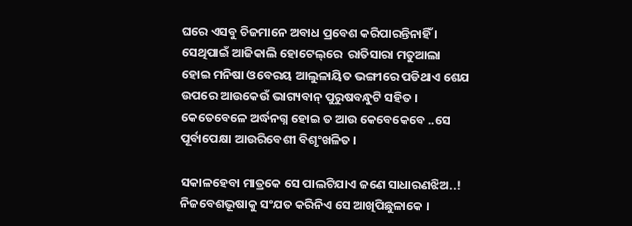ଘରେ ଏସବୁ ଚିଜମାନେ ଅବାଧ ପ୍ରବେଶ କରିପାରନ୍ତିନାହିଁ । ସେଥିପାଇଁ ଆଜିକାଲି ହୋଟେଲ୍‌ରେ  ରାତିସାରା ମତୁଆଲା ହୋଇ ମନିଷା ଓବେରୟ ଆଲୁଳାୟିତ ଭଙ୍ଗୀରେ ପଡିଥାଏ ଶେଯ ଉପରେ ଆଉକେଉଁ ଭାଗ୍ୟବାନ୍ ପୁରୁଷବନ୍ଧୁଟି ସହିତ । କେତେବେଳେ ଅର୍ଦ୍ଧନଗ୍ନ ହୋଇ ତ ଆଉ କେବେକେବେ ..ସେ ପୂର୍ବାପେକ୍ଷା ଆଉରିବେଶୀ ବିଶୃଂଖଳିତ ।

ସକାଳହେବା ମାତ୍ରକେ ସେ ପାଲଟିଯାଏ ଜଣେ ସାଧାରଣଝିଅ..! ନିଜବେଶଭୂଷାକୁ ସଂଯତ କରିନିଏ ସେ ଆଖିପିଛୁଳାକେ ।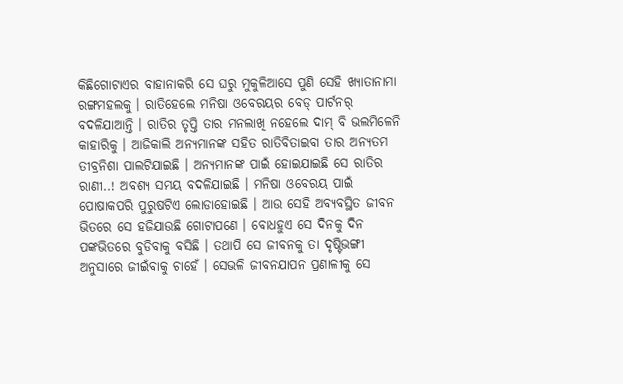କିଛିଗୋଟାଏର ବାହାନାକରି ସେ ଘରୁ ମୁକୁଳିଆସେ ପୁଣି ସେହି ଖ୍ୟାତାନାମା ରଙ୍ଗମହଲକୁ । ରାତିହେଲେ ମନିଷା ଓବେରୟର ବେଡ୍ ପାର୍ଟନର୍ ବଦଳିଯାଆନ୍ତି । ରାତିର ତୃପ୍ତି ତାର ମନଲାଖି ନହେଲେ ଦାମ୍ ବି ଭଲମିଳେନି କାହାରିକୁ । ଆଜିକାଲି ଅନ୍ୟମାନଙ୍କ ସହିତ ରାତିବିତାଇବା ତାର ଅନ୍ୟତମ ତୀବ୍ରନିଶା ପାଲଟିଯାଇଛି । ଅନ୍ୟମାନଙ୍କ ପାଇଁ ହୋଇଯାଇଛି ସେ ରାତିର ରାଣୀ..! ଅବଶ୍ୟ ସମୟ ବଦଳିଯାଇଛି । ମନିଷା ଓବେରୟ ପାଇଁ ପୋଷାକପରି ପୁରୁଷଟିଏ ଲୋଡାହୋଇଛି । ଆଉ ସେହି ଅବ୍ୟବସ୍ଥିତ ଜୀବନ ଭିତରେ ସେ ହଜିଯାଉଛି ଗୋଟାପଣେ । ବୋଧହୁଏ ସେ ଦିନକୁ ଦିନ ପଙ୍କଭିତରେ ବୁଡିବାକୁ ବସିଛି । ତଥାପି ସେ ଜୀବନକୁ ତା ଦୃଷ୍ଟିଭଙ୍ଗୀ ଅନୁସାରେ ଜୀଇଁବାକୁ ଚାହେଁ । ସେଭଳି ଜୀବନଯାପନ ପ୍ରଣାଳୀକୁ ସେ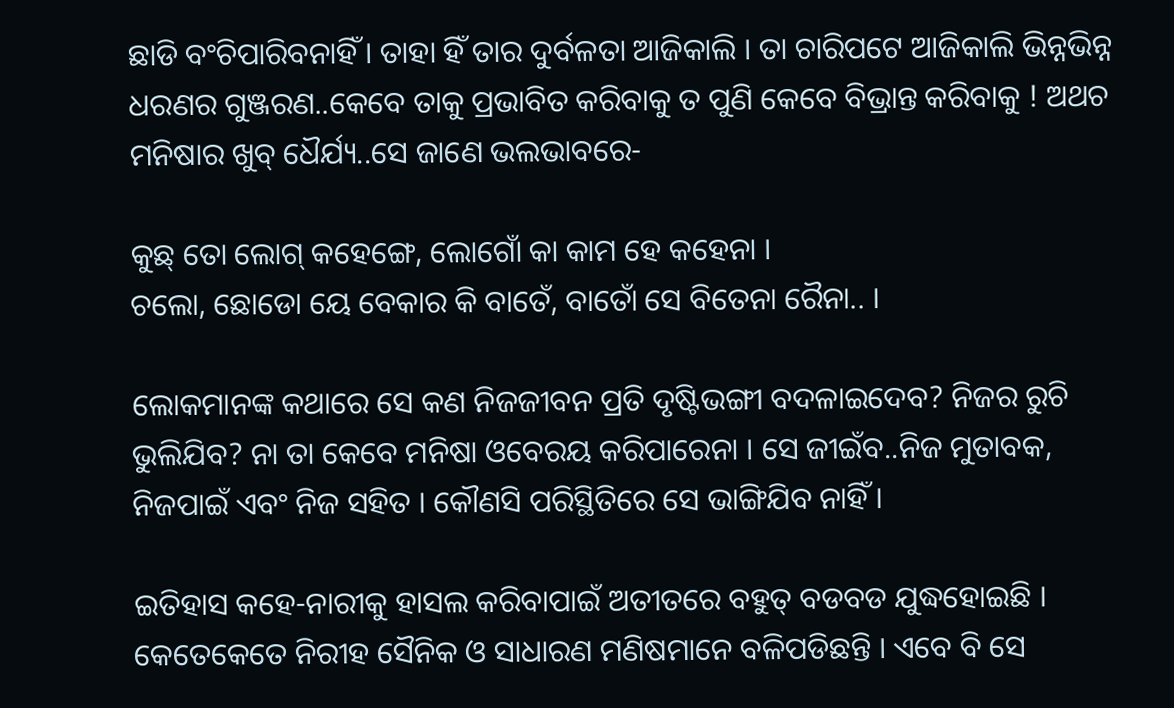ଛାଡି ବଂଚିପାରିବନାହିଁ । ତାହା ହିଁ ତାର ଦୁର୍ବଳତା ଆଜିକାଲି । ତା ଚାରିପଟେ ଆଜିକାଲି ଭିନ୍ନଭିନ୍ନ ଧରଣର ଗୁଞ୍ଜରଣ..କେବେ ତାକୁ ପ୍ରଭାବିତ କରିବାକୁ ତ ପୁଣି କେବେ ବିଭ୍ରାନ୍ତ କରିବାକୁ ! ଅଥଚ ମନିଷାର ଖୁବ୍ ଧୈର୍ଯ୍ୟ..ସେ ଜାଣେ ଭଲଭାବରେ-

କୁଛ୍ ତୋ ଲୋଗ୍ କହେଙ୍ଗେ, ଲୋଗୋଁ କା କାମ ହେ କହେନା ।
ଚଲୋ, ଛୋଡୋ ୟେ ବେକାର କି ବାତେଁ, ବାତୋଁ ସେ ବିତେନା ରୈନା.. ।

ଲୋକମାନଙ୍କ କଥାରେ ସେ କଣ ନିଜଜୀବନ ପ୍ରତି ଦୃଷ୍ଟିଭଙ୍ଗୀ ବଦଳାଇଦେବ? ନିଜର ରୁଚି ଭୁଲିଯିବ? ନା ତା କେବେ ମନିଷା ଓବେରୟ କରିପାରେନା । ସେ ଜୀଇଁବ..ନିଜ ମୁତାବକ, ନିଜପାଇଁ ଏବଂ ନିଜ ସହିତ । କୌଣସି ପରିସ୍ଥିତିରେ ସେ ଭାଙ୍ଗିଯିବ ନାହିଁ ।

ଇତିହାସ କହେ-ନାରୀକୁ ହାସଲ କରିବାପାଇଁ ଅତୀତରେ ବହୁତ୍ ବଡବଡ ଯୁଦ୍ଧହୋଇଛି । କେତେକେତେ ନିରୀହ ସୈନିକ ଓ ସାଧାରଣ ମଣିଷମାନେ ବଳିପଡିଛନ୍ତି । ଏବେ ବି ସେ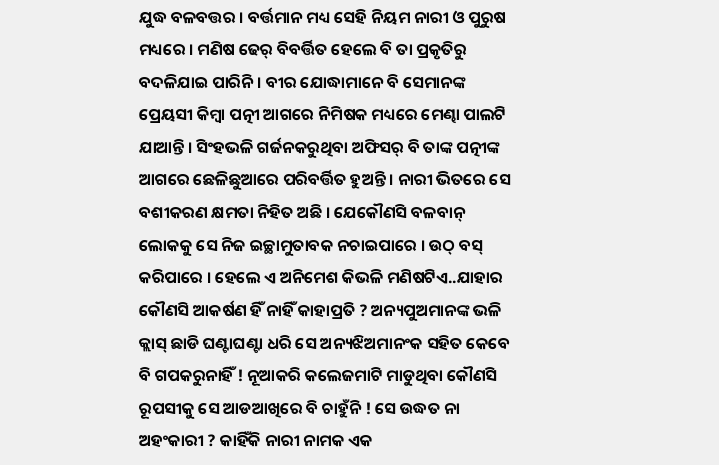ଯୁଦ୍ଧ ବଳବତ୍ତର । ବର୍ତ୍ତମାନ ମଧ୍ୟ ସେହି ନିୟମ ନାରୀ ଓ ପୁରୁଷ ମଧ୍ୟରେ । ମଣିଷ ଢେର୍ ବିବର୍ତ୍ତିତ ହେଲେ ବି ତା ପ୍ରକୃତିରୁ ବଦଳିଯାଇ ପାରିନି । ବୀର ଯୋଦ୍ଧାମାନେ ବି ସେମାନଙ୍କ ପ୍ରେୟସୀ କିମ୍ବା ପତ୍ନୀ ଆଗରେ ନିମିଷକ ମଧ୍ୟରେ ମେଣ୍ଢା ପାଲଟି ଯାଆନ୍ତି । ସିଂହଭଳି ଗର୍ଜନକରୁଥିବା ଅଫିସର୍ ବି ତାଙ୍କ ପତ୍ନୀଙ୍କ ଆଗରେ ଛେଳିଛୁଆରେ ପରିବର୍ତ୍ତିତ ହୁଅନ୍ତି । ନାରୀ ଭିତରେ ସେ ବଶୀକରଣ କ୍ଷମତା ନିହିତ ଅଛି । ଯେକୌଣସି ବଳବାନ୍ ଲୋକକୁ ସେ ନିଜ ଇଚ୍ଛାମୁତାବକ ନଚାଇପାରେ । ଉଠ୍ ବସ୍ କରିପାରେ । ହେଲେ ଏ ଅନିମେଶ କିଭଳି ମଣିଷଟିଏ..ଯାହାର କୌଣସି ଆକର୍ଷଣ ହିଁ ନାହିଁ କାହାପ୍ରତି ? ଅନ୍ୟପୁଅମାନଙ୍କ ଭଳି କ୍ଲାସ୍ ଛାଡି ଘଣ୍ଟାଘଣ୍ଟା ଧରି ସେ ଅନ୍ୟଝିଅମାନଂକ ସହିତ କେବେ ବି ଗପକରୁନାହିଁ ! ନୂଆକରି କଲେଜମାଟି ମାଡୁଥିବା କୌଣସି ରୂପସୀକୁ ସେ ଆଡଆଖିରେ ବି ଚାହୁଁନି ! ସେ ଉଦ୍ଧତ ନା ଅହଂକାରୀ ? କାହିଁକି ନାରୀ ନାମକ ଏକ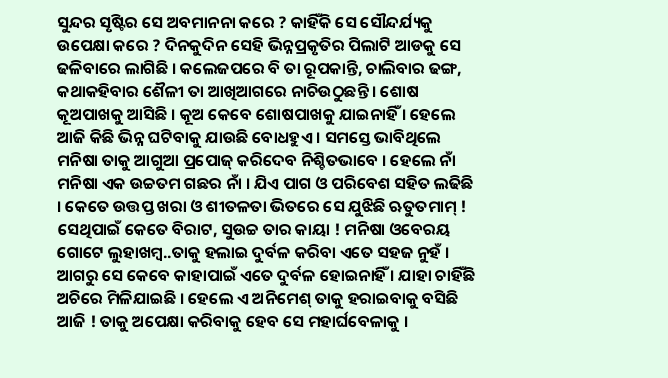ସୁନ୍ଦର ସୃଷ୍ଟିର ସେ ଅବମାନନା କରେ ? କାହିଁକି ସେ ସୌନ୍ଦର୍ଯ୍ୟକୁ ଉପେକ୍ଷା କରେ ? ଦିନକୁଦିନ ସେହି ଭିନ୍ନପ୍ରକୃତିର ପିଲାଟି ଆଡକୁ ସେ ଢଳିବାରେ ଲାଗିଛି । କଲେଜପରେ ବି ତା ରୂପକାନ୍ତି, ଚାଲିବାର ଢଙ୍ଗ, କଥାକହିବାର ଶୈଳୀ ତା ଆଖିଆଗରେ ନାଚିଉଠୁଛନ୍ତି । ଶୋଷ କୂଅପାଖକୁ ଆସିଛି । କୂଅ କେବେ ଶୋଷପାଖକୁ ଯାଇନାହିଁ । ହେଲେ ଆଜି କିଛି ଭିନ୍ନ ଘଟିବାକୁ ଯାଉଛି ବୋଧହୁଏ । ସମସ୍ତେ ଭାବିଥିଲେ ମନିଷା ତାକୁ ଆଗୁଆ ପ୍ରପୋଜ୍ କରିଦେବ ନିଶ୍ଚିତଭାବେ । ହେଲେ ନାଁ ମନିଷା ଏକ ଉଚ୍ଚତମ ଗଛର ନାଁ । ଯିଏ ପାଗ ଓ ପରିବେଶ ସହିତ ଲଢିଛି । କେତେ ଉତ୍ତପ୍ତ ଖରା ଓ ଶୀତଳତା ଭିତରେ ସେ ଯୁଝିଛି ଋତୁତମାମ୍ ! ସେଥିପାଇଁ କେତେ ବିରାଟ, ସୁଉଚ୍ଚ ତାର କାୟା ! ମନିଷା ଓବେରୟ ଗୋଟେ ଲୁହାଖମ୍ବ..ତାକୁ ହଲାଇ ଦୁର୍ବଳ କରିବା ଏତେ ସହଜ ନୁହଁ । ଆଗରୁ ସେ କେବେ କାହାପାଇଁ ଏତେ ଦୁର୍ବଳ ହୋଇନାହିଁ । ଯାହା ଚାହିଁଛି ଅଚିରେ ମିଳିଯାଇଛି । ହେଲେ ଏ ଅନିମେଶ୍ ତାକୁ ହରାଇବାକୁ ବସିଛି ଆଜି ! ତାକୁ ଅପେକ୍ଷା କରିବାକୁ ହେବ ସେ ମହାର୍ଘବେଳାକୁ ।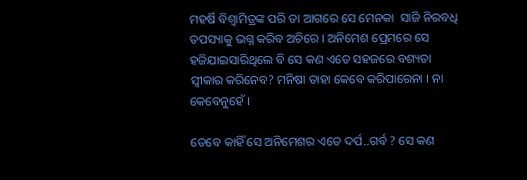ମହର୍ଷି ବିଶ୍ୱାମିତ୍ରଙ୍କ ପରି ତା ଆଗରେ ସେ ମେନକା  ସାଜି ନିରବଧି ତପସ୍ୟାକୁ ଭଗ୍ନ କରିବ ଅଚିରେ । ଅନିମେଶ ପ୍ରେମରେ ସେ ହଜିଯାଇସାରିଥିଲେ ବି ସେ କଣ ଏତେ ସହଜରେ ବଶ୍ୟତା ସ୍ୱୀକାର କରିନେବ? ମନିଷା ତାହା କେବେ କରିପାରେନା । ନା କେବେନୁହେଁ ।

ତେବେ କାହିଁ ସେ ଅନିମେଶର ଏତେ ଦର୍ପ..ଗର୍ବ ? ସେ କଣ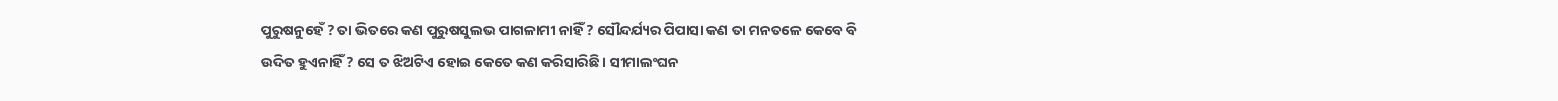ପୁରୁଷନୁହେଁ ? ତା ଭିତରେ କଣ ପୁରୁଷସୁଲଭ ପାଗଳାମୀ ନାହିଁ ? ସୌନ୍ଦର୍ଯ୍ୟର ପିପାସା କଣ ତା ମନତଳେ କେବେ ବି ଉଦିତ ହୁଏନାହିଁ ? ସେ ତ ଝିଅଟିଏ ହୋଇ କେତେ କଣ କରିସାରିଛି । ସୀମାଲଂଘନ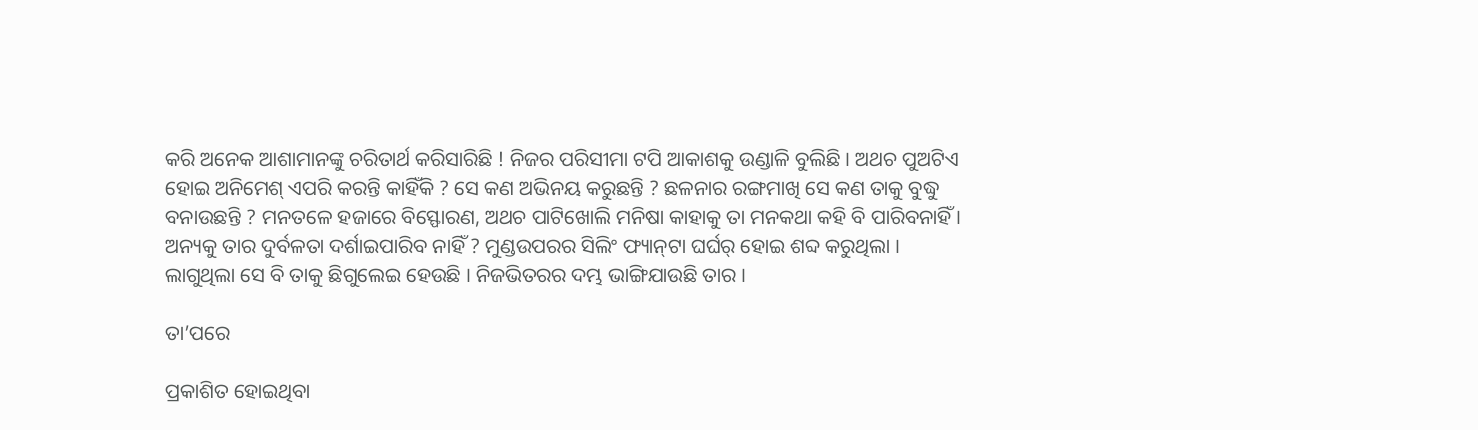କରି ଅନେକ ଆଶାମାନଙ୍କୁ ଚରିତାର୍ଥ କରିସାରିଛି ! ନିଜର ପରିସୀମା ଟପି ଆକାଶକୁ ଉଣ୍ଡାଳି ବୁଲିଛି । ଅଥଚ ପୁଅଟିଏ ହୋଇ ଅନିମେଶ୍ ଏପରି କରନ୍ତି କାହିଁକି ? ସେ କଣ ଅଭିନୟ କରୁଛନ୍ତି ? ଛଳନାର ରଙ୍ଗମାଖି ସେ କଣ ତାକୁ ବୁଦ୍ଧୁ ବନାଉଛନ୍ତି ? ମନତଳେ ହଜାରେ ବିସ୍ଫୋରଣ, ଅଥଚ ପାଟିଖୋଲି ମନିଷା କାହାକୁ ତା ମନକଥା କହି ବି ପାରିବନାହିଁ । ଅନ୍ୟକୁ ତାର ଦୁର୍ବଳତା ଦର୍ଶାଇପାରିବ ନାହିଁ ? ମୁଣ୍ଡଉପରର ସିଲିଂ ଫ୍ୟାନ୍‌ଟା ଘର୍ଘର୍ ହୋଇ ଶବ୍ଦ କରୁଥିଲା । ଲାଗୁଥିଲା ସେ ବି ତାକୁ ଛିଗୁଲେଇ ହେଉଛି । ନିଜଭିତରର ଦମ୍ଭ ଭାଙ୍ଗିଯାଉଛି ତାର ।

ତା’ପରେ

ପ୍ରକାଶିତ ହୋଇଥିବା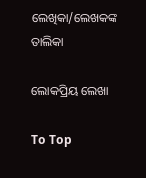ଲେଖିକା/ଲେଖକଙ୍କ ତାଲିକା

ଲୋକପ୍ରିୟ ଲେଖା

To Top